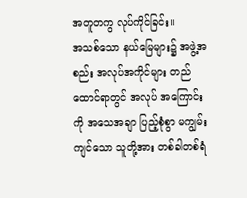အတူတကွ လုပ်ကိုင်ခြင်း။
အသစ်သော နယ်မြေများ၌ အဖွဲ့အစည်း အလုပ်အကိုင်များ တည်ထောင်ရာတွင် အလုပ် အကြောင်းကို အသေအချာ ပြည့်စုံစွာ မကျွမ်းကျင်သော သူတို့အား တစ်ခါတစ်ရံ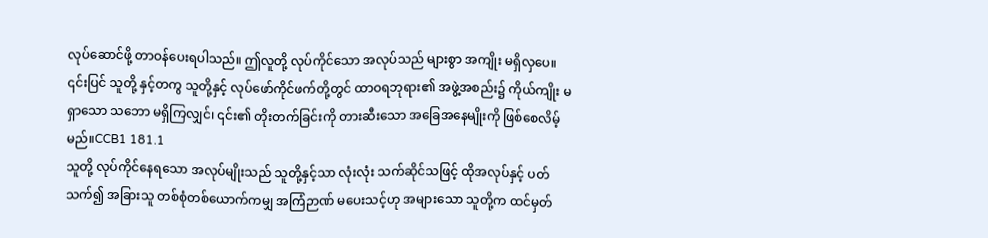လုပ်ဆောင်ဖို့ တာဝန်ပေးရပါသည်။ ဤလူတို့ လုပ်ကိုင်သော အလုပ်သည် များစွာ အကျိုး မရှိလှပေ။ ၎င်းပြင် သူတို့ နှင့်တကွ သူတို့နှင့် လုပ်ဖော်ကိုင်ဖက်တို့တွင် ထာဝရဘုရား၏ အဖွဲ့အစည်း၌ ကိုယ်ကျိုး မရှာသော သဘော မရှိကြလျှင်၊ ၎င်း၏ တိုးတက်ခြင်းကို တားဆီးသော အခြေအနေမျိုးကို ဖြစ်စေလိမ့်မည်။CCB1 181.1
သူတို့ လုပ်ကိုင်နေရသော အလုပ်မျိုးသည် သူတို့နှင့်သာ လုံးလုံး သက်ဆိုင်သဖြင့် ထိုအလုပ်နှင့် ပတ်သက်၍ အခြားသူ တစ်စုံတစ်ယောက်ကမျှ အကြံဉာဏ် မပေးသင့်ဟု အများသော သူတို့က ထင်မှတ်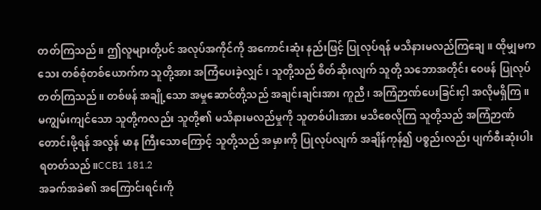တတ်ကြသည်။ ဤလူများတို့ပင် အလုပ်အကိုင်ကို အကောင်းဆုံး နည်းဖြင့် ပြုလုပ်ရန် မသိနားမလည်ကြချေ။ ထိုမျှမကသေး တစ်စုံတစ်ယောက်က သူတို့အား အကြံပေးခဲ့လျှင်၊ သူတို့သည် စိတ်ဆိုးလျက် သူတို့ သဘောအတိုင်း ဝေဖန် ပြုလုပ်တတ်ကြသည်။ တစ်ဖန် အချို့သော အမှုဆောင်တို့သည် အချင်းချင်းအား ကူညီ၊ အကြံဉာဏ်ပေးခြင်းငှါ အလိုမရှိကြ။ မကျွမ်းကျင်သော သူတို့ကလည်း သူတို့၏ မသိနားမလည်မှုကို သူတစ်ပါးအား မသိစေလိုကြ သူတို့သည် အကြံဉာဏ် တောင်းဖို့ရန် အလွန် မာန ကြီးသောကြောင့် သူတို့သည် အမှားကို ပြုလုပ်လျက် အချိန်ကုန်၍ ပစ္စည်းလည်း ပျက်စီးဆုံးပါးရတတ်သည်။CCB1 181.2
အခက်အခဲ၏ အကြောင်းရင်းကို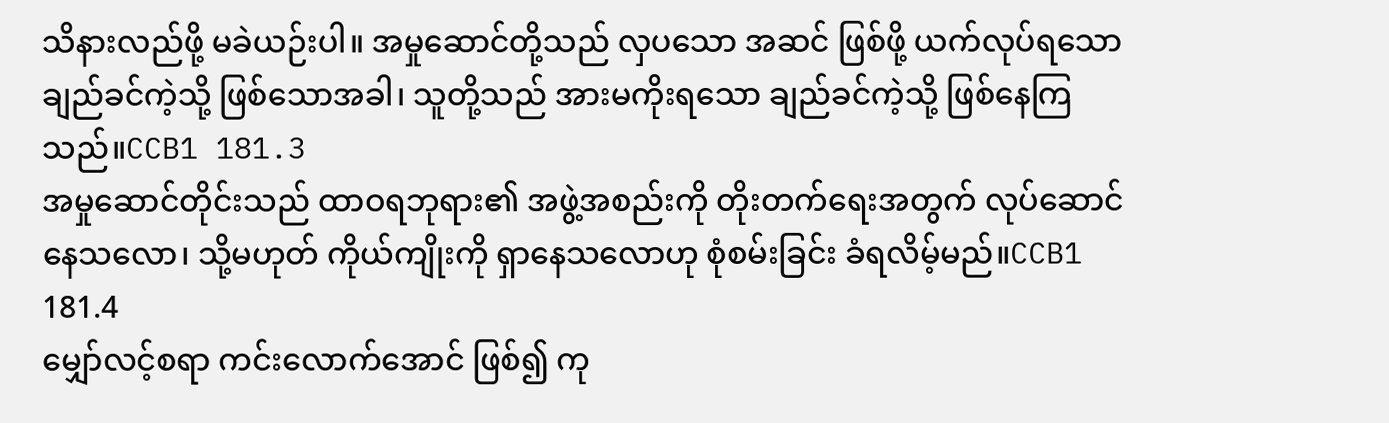သိနားလည်ဖို့ မခဲယဉ်းပါ။ အမှုဆောင်တို့သည် လှပသော အဆင် ဖြစ်ဖို့ ယက်လုပ်ရသော ချည်ခင်ကဲ့သို့ ဖြစ်သောအခါ၊ သူတို့သည် အားမကိုးရသော ချည်ခင်ကဲ့သို့ ဖြစ်နေကြသည်။CCB1 181.3
အမှုဆောင်တိုင်းသည် ထာဝရဘုရား၏ အဖွဲ့အစည်းကို တိုးတက်ရေးအတွက် လုပ်ဆောင်နေသလော၊ သို့မဟုတ် ကိုယ်ကျိုးကို ရှာနေသလောဟု စုံစမ်းခြင်း ခံရလိမ့်မည်။CCB1 181.4
မျှော်လင့်စရာ ကင်းလောက်အောင် ဖြစ်၍ ကု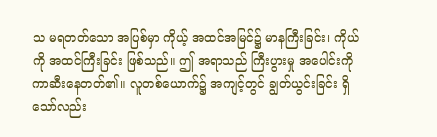သ မရတတ်သော အပြစ်မှာ ကိုယ့် အထင်အမြင်၌ မာနကြီးခြင်း၊ ကိုယ်ကို အထင်ကြီးခြင်း ဖြစ်သည်။ ဤ အရာသည် ကြီးပွားမှု အပေါင်းကို ကာဆီးနေတတ်၏။ လူတစ်ယောက်၌ အကျင့်တွင် ချွတ်ယွင်းခြင်း ရှိသော်လည်း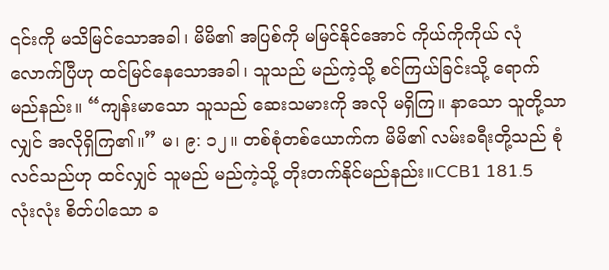၎င်းကို မသိမြင်သောအခါ၊ မိမိ၏ အပြစ်ကို မမြင်နိုင်အောင် ကိုယ်ကိုကိုယ် လုံလောက်ပြီဟု ထင်မြင်နေသောအခါ၊ သူသည် မည်ကဲ့သို့ စင်ကြယ်ခြင်းသို့ ရောက်မည်နည်း။ “ကျန်းမာသော သူသည် ဆေးသမားကို အလို မရှိကြ။ နာသော သူတို့သာလျှင် အလိုရှိကြ၏။” မ၊ ၉: ၁၂။ တစ်စုံတစ်ယောက်က မိမိ၏ လမ်းခရီးတို့သည် စုံလင်သည်ဟု ထင်လျှင် သူမည် မည်ကဲ့သို့ တိုးတက်နိုင်မည်နည်း။CCB1 181.5
လုံးလုံး စိတ်ပါသော ခ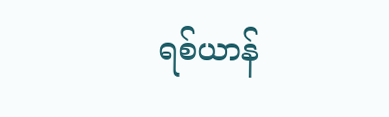ရစ်ယာန်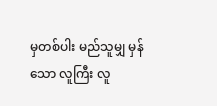မှတစ်ပါး မည်သူမျှ မှန်သော လူကြီး လူ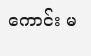ကောင်း မ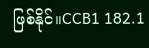ဖြစ်နိုင်။CCB1 182.1